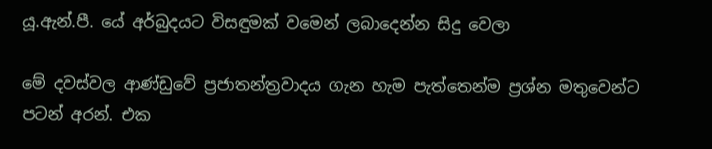යූ.ඇන්.පී. යේ අර්බුදයට විසඳුමක් වමෙන් ලබාදෙන්න සිදු වෙලා

මේ දවස්වල ආණ්ඩුවේ ප්‍රජාතන්ත්‍රවාදය ගැන හැම පැත්තෙන්ම ප්‍රශ්න මතුවෙන්ට පටන් අරන්. එක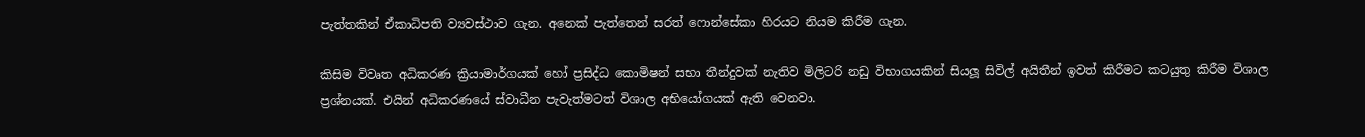පැත්තකින් ඒකාධිපති ව්‍යවස්ථාව ගැන. අනෙක් පැත්තෙන් සරත් ෆොන්සේකා හිරයට නියම කිරීම ගැන.

කිසිම විවෘත අධිකරණ ක්‍රියාමාර්ගයක් හෝ ප්‍රසිද්ධ කොමිෂන් සභා තීන්දුවක් නැතිව මිලිටරි නඩු විභාගයකින් සියලූ සිවිල් අයිතීන් ඉවත් කිරීමට කටයුතු කිරීම විශාල ප්‍රශ්නයක්. එයින් අධිකරණයේ ස්වාධීන පැවැත්මටත් විශාල අභියෝගයක් ඇති වෙනවා.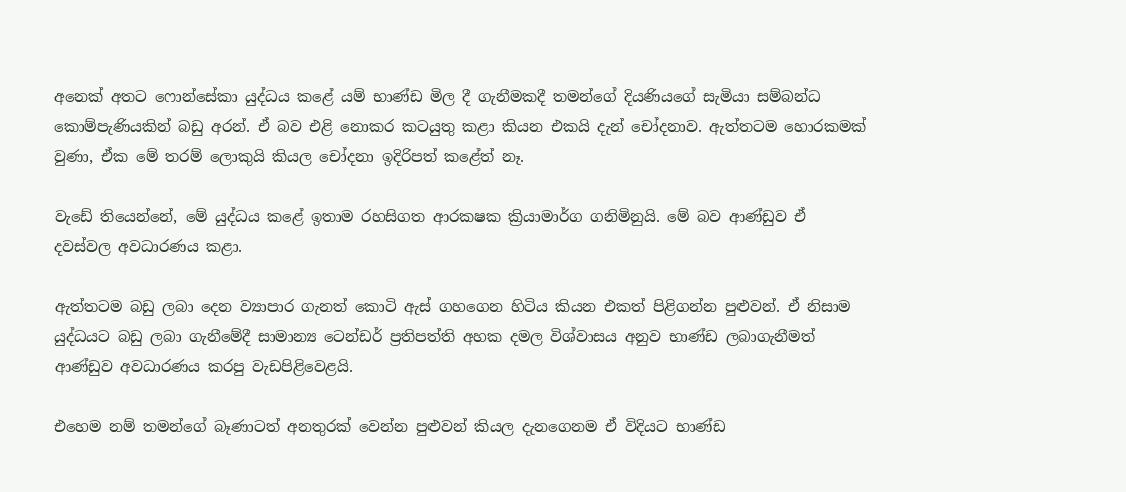අනෙක් අතට ෆොන්සේකා යුද්ධය කළේ යම් භාණ්ඩ මිල දී ගැනීමකදී තමන්ගේ දියණියගේ සැමියා සම්බන්ධ කොම්පැණියකින් බඩු අරන්. ඒ බව එළි නොකර කටයුතු කළා කියන එකයි දැන් චෝදනාව. ඇත්තටම හොරකමක් වුණා, ඒක මේ තරම් ලොකුයි කියල චෝදනා ඉදිරිපත් කළේත් නෑ.

වැඩේ තියෙන්නේ, මේ යුද්ධය කළේ ඉතාම රහසිගත ආරක‍ෂක ක්‍රියාමාර්ග ගනිමිනුයි. මේ බව ආණ්ඩුව ඒ දවස්වල අවධාරණය කළා.

ඇත්තටම බඩු ලබා දෙන ව්‍යාපාර ගැනත් කොටි ඇස් ගහගෙන හිටිය කියන එකත් පිළිගන්න පුළුවන්. ඒ නිසාම යුද්ධයට බඩු ලබා ගැනීමේදී සාමාන්‍ය ටෙන්ඩර් ප්‍රතිපත්ති අහක දමල විශ්වාසය අනුව භාණ්ඩ ලබාගැනීමත් ආණ්ඩුව අවධාරණය කරපු වැඩපිළිවෙළයි.

එහෙම නම් තමන්ගේ බෑණාටත් අනතුරක් වෙන්න පුළුවන් කියල දැනගෙනම ඒ විදියට භාණ්ඩ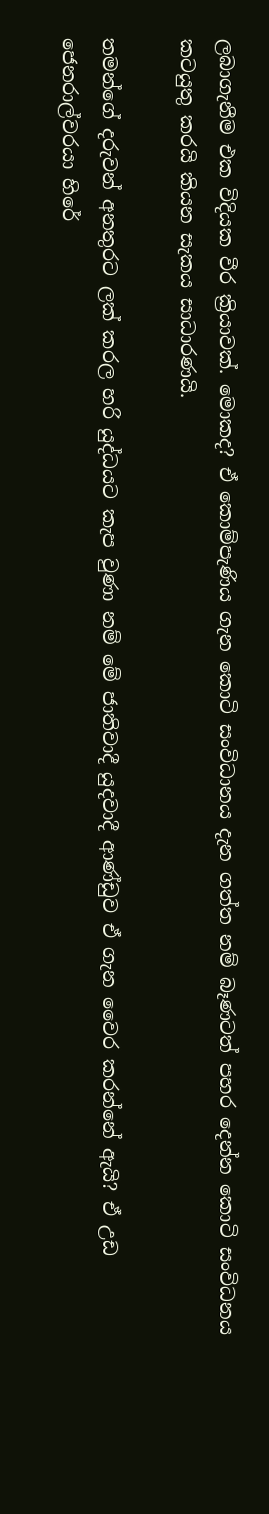ලබාගැනීම එක විදියක වීර ක්‍රියාවක්. මොකද? ඒ කොම්පැණිය ගැන කොටි සංවිධානය දැන ගත්ත නම් බෑණටත් පහර දෙන්න කොටි සංවිධනය කටයුතු කරයි කියන සැකය සාධාරණයි.

තමන්ගේ දරුවන් අනතුරට ලක් කරල හරි යුද්ධයට කැප වුණා නම් මේ ජාතිවාදී යුදවාදී ආණ්ඩුව ඒ ගැන වෛර කරන්නේ ඇයි? ඒ උඩ ජෙනරාල්වරයා හිරේ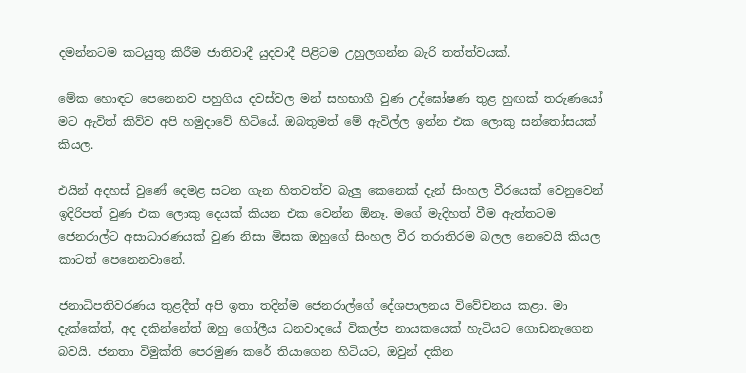දමන්නටම කටයුතු කිරීම ජාතිවාදී යුදවාදී පිළිටම උහුලගන්න බැරි තත්ත්වයක්.

මේක හොඳට පෙනෙනව පහුගිය දවස්වල මන් සහභාගී වුණ උද්ඝෝෂණ තුළ හුඟක් තරුණයෝ මට ඇවිත් කිව්ව අපි හමුදාවේ හිටියේ. ඔබතුමත් මේ ඇවිල්ල ඉන්න එක ලොකු සන්තෝසයක් කියල.

එයින් අදහස් වුණේ දෙමළ සටන ගැන හිතවත්ව බැලු කෙනෙක් දැන් සිංහල වීරයෙක් වෙනුවෙන් ඉදිරිපත් වුණ එක ලොකු දෙයක් කියන එක වෙන්න ඕනෑ. මගේ මැදිහත් වීම ඇත්තටම ජෙනරාල්ට අසාධාරණයක් වුණ නිසා මිසක ඔහුගේ සිංහල වීර තරාතිරම බලල නෙවෙයි කියල කාටත් පෙනෙනවානේ.

ජනාධිපතිවරණය තුළදීත් අපි ඉතා තදින්ම ජෙනරාල්ගේ දේශපාලනය විවේචනය කළා. මා දැක්කේත්, අද දකින්නේත් ඔහු ගෝලීය ධනවාදයේ විකල්ප නායකයෙක් හැටියට ගොඩනැගෙන බවයි. ජනතා විමුක්ති පෙරමුණ කරේ තියාගෙන හිටියට, ඔවුන් දකින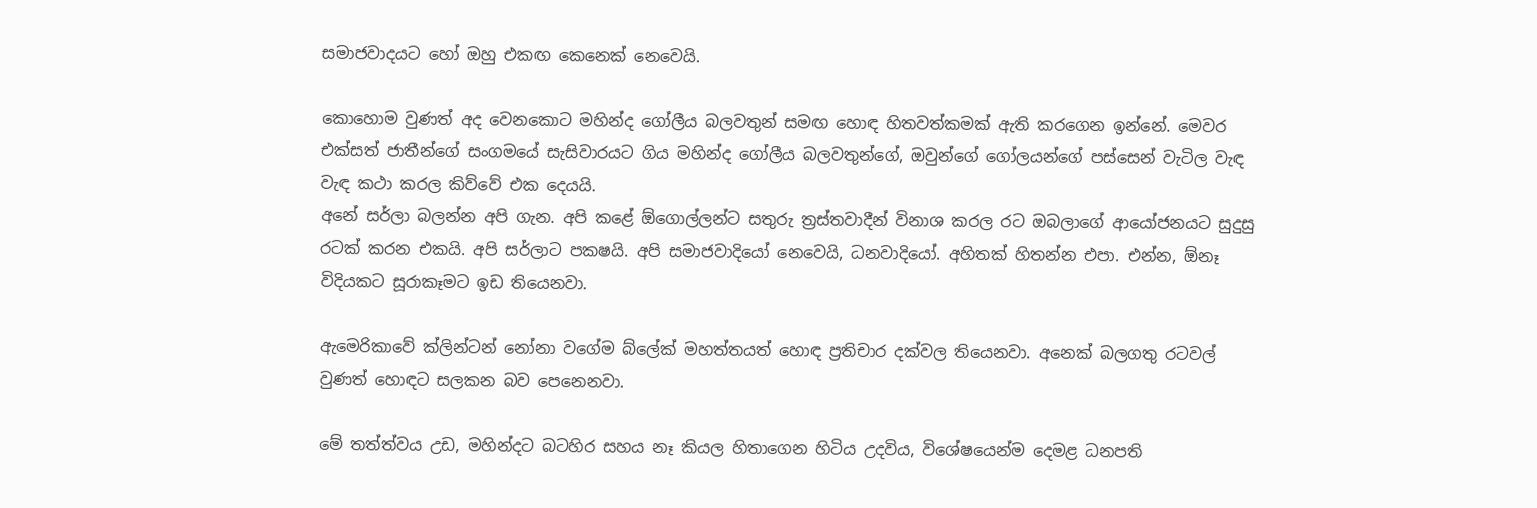සමාජවාදයට හෝ ඔහු එකඟ කෙනෙක් නෙවෙයි.

කොහොම වුණත් අද වෙනකොට මහින්ද ගෝලීය බලවතුන් සමඟ හොඳ හිතවත්කමක් ඇති කරගෙන ඉන්නේ. මෙවර එක්සත් ජාතීන්ගේ සංගමයේ සැසිවාරයට ගිය මහින්ද ගෝලීය බලවතුන්ගේ, ඔවුන්ගේ ගෝලයන්ගේ පස්සෙන් වැටිල වැඳ වැඳ කථා කරල කිව්වේ එක දෙයයි.
අනේ සර්ලා බලන්න අපි ගැන. අපි කළේ ඕගොල්ලන්ට සතුරු ත්‍රස්තවාදීන් විනාශ කරල රට ඔබලාගේ ආයෝජනයට සුදුසු රටක් කරන එකයි. අපි සර්ලාට පක‍ෂයි. අපි සමාජවාදියෝ නෙවෙයි, ධනවාදියෝ. අහිතක් හිතන්න එපා. එන්න, ඕනෑ විදියකට සූරාකෑමට ඉඩ තියෙනවා.

ඇමෙරිකාවේ ක්ලින්ටන් නෝනා වගේම බ්ලේක් මහත්තයත් හොඳ ප්‍රතිචාර දක්වල තියෙනවා. අනෙක් බලගතු රටවල් වුණත් හොඳට සලකන බව පෙනෙනවා.

මේ තත්ත්වය උඩ, මහින්දට බටහිර සහය නෑ කියල හිතාගෙන හිටිය උදවිය, විශේෂයෙන්ම දෙමළ ධනපති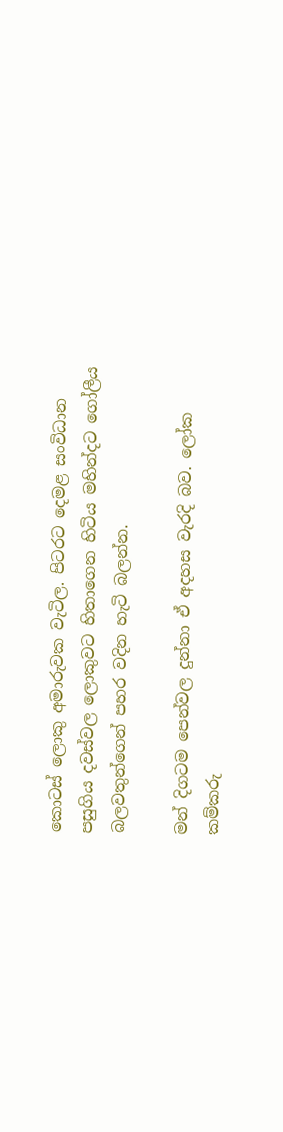කොටස් ලොකු අමාරුවක වැටිල. පිටරට දෙමළ සංවිධාන පසුගිය දවස්වල ලොකුවට හිතාගෙන හිටිය මහින්දට ගෝලීය බලවතුන්ගෙන් පහර වදින හැටි බලන්න.

මන් දිගටම පෙන්වල දුන්නා ඒ අදහස වැරදි බව. ලෝක කම්කරු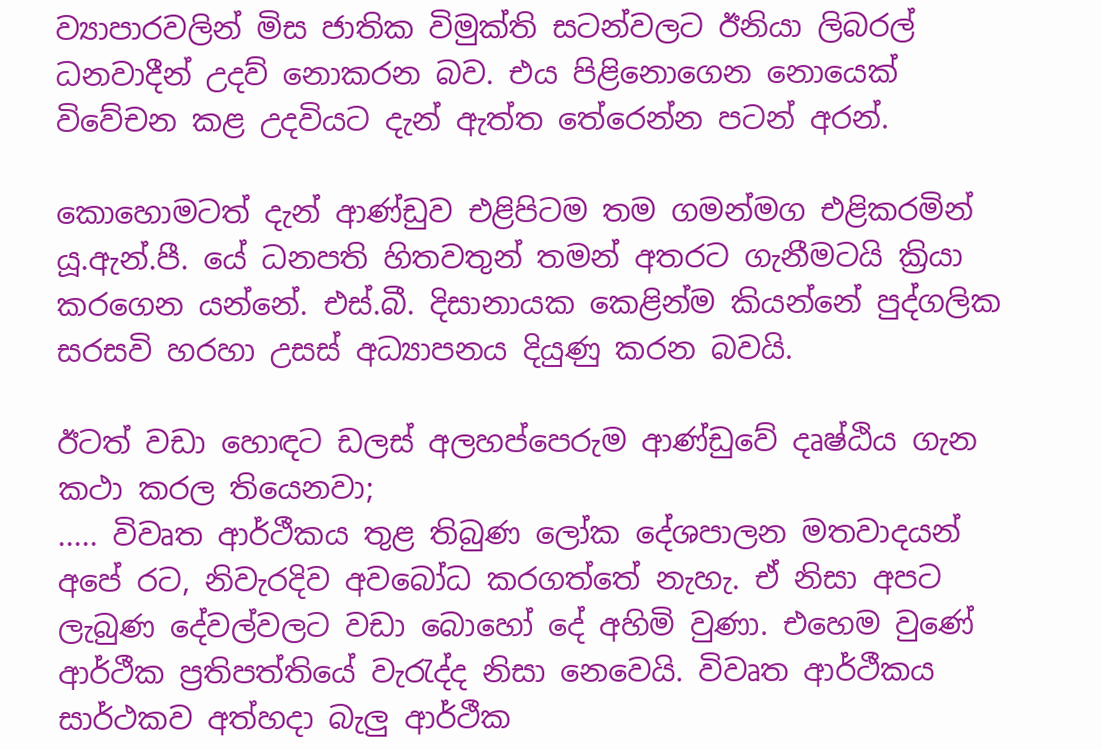ව්‍යාපාරවලින් මිස ජාතික විමුක්ති සටන්වලට ඊනියා ලිබරල් ධනවාදීන් උදව් නොකරන බව. එය පිළිනොගෙන නොයෙක් විවේචන කළ උදවියට දැන් ඇත්ත තේරෙන්න පටන් අරන්.

කොහොමටත් දැන් ආණ්ඩුව එළිපිටම තම ගමන්මග එළිකරමින් යූ.ඇන්.පී. යේ ධනපති හිතවතුන් තමන් අතරට ගැනීමටයි ක්‍රියා කරගෙන යන්නේ. එස්.බී. දිසානායක කෙළින්ම කියන්නේ පුද්ගලික සරසවි හරහා උසස් අධ්‍යාපනය දියුණු කරන බවයි.

ඊටත් වඩා හොඳට ඩලස් අලහප්පෙරුම ආණ්ඩුවේ දෘෂ්ඨිය ගැන කථා කරල තියෙනවා;
..... විවෘත ආර්ථීකය තුළ තිබුණ ලෝක දේශපාලන මතවාදයන් අපේ රට, නිවැරදිව අවබෝධ කරගත්තේ නැහැ. ඒ නිසා අපට ලැබුණ දේවල්වලට වඩා බොහෝ දේ අහිමි වුණා. එහෙම වුණේ ආර්ථීක ප්‍රතිපත්තියේ වැරැද්ද නිසා නෙවෙයි. විවෘත ආර්ථීකය සාර්ථකව අත්හදා බැලු ආර්ථීක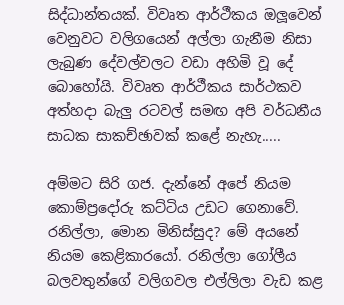සිද්ධාන්තයක්. විවෘත ආර්ථීකය ඔලූවෙන් වෙනුවට වලිගයෙන් අල්ලා ගැනීම නිසා ලැබුණ දේවල්වලට වඩා අහිමි වූ දේ බොහෝයි. විවෘත ආර්ථීකය සාර්ථකව අත්හදා බැලු රටවල් සමඟ අපි වර්ධනීය සාධක සාකච්ඡාවක් කළේ නැහැ.....

අම්මට සිරි ගජ. දැන්නේ අපේ නියම කොම්ප්‍රදෝරු කට්ටිය උඩට ගෙනාවේ. රනිල්ලා, මොන මිනිස්සුද? මේ අයනේ නියම කෙළිකාරයෝ. රනිල්ලා ගෝලීය බලවතුන්ගේ වලිගවල එල්ලිලා වැඩ කළ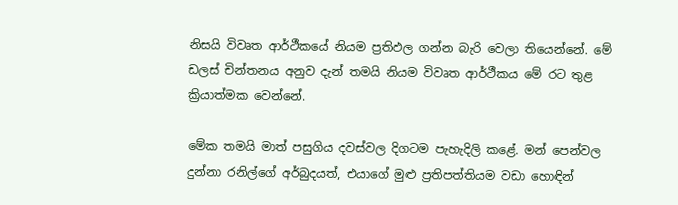නිසයි විවෘත ආර්ථීකයේ නියම ප්‍රතිඵල ගන්න බැරි වෙලා තියෙන්නේ. මේ ඩලස් චින්තනය අනුව දැන් තමයි නියම විවෘත ආර්ථීකය මේ රට තුළ ක්‍රියාත්මක වෙන්නේ.

මේක තමයි මාත් පසුගිය දවස්වල දිගටම පැහැදිලි කළේ. මන් පෙන්වල දුන්නා රනිල්ගේ අර්බුදයත්, එයාගේ මුළු ප්‍රතිපත්තියම වඩා හොඳින්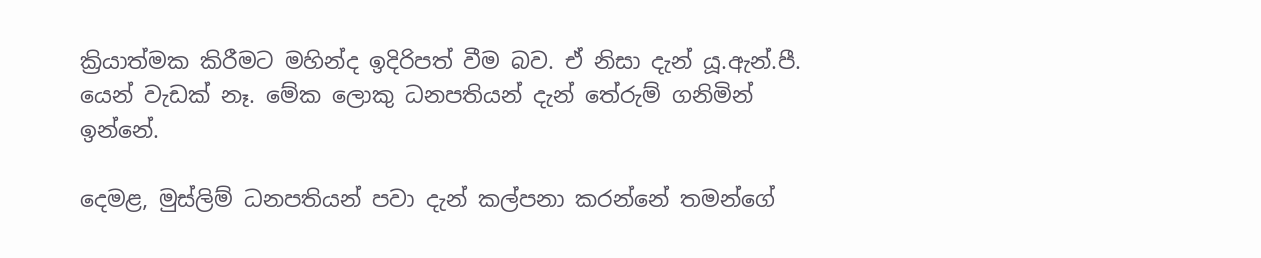ක්‍රියාත්මක කිරීමට මහින්ද ඉදිරිපත් වීම බව. ඒ නිසා දැන් යූ.ඇන්.පී. යෙන් වැඩක් නෑ. මේක ලොකු ධනපතියන් දැන් තේරුම් ගනිමින් ඉන්නේ.

දෙමළ, මුස්ලිම් ධනපතියන් පවා දැන් කල්පනා කරන්නේ තමන්ගේ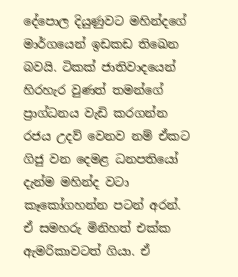දේපොල දියුණුවට මහින්දගේ මාර්ගයෙන් ඉඩකඩ තිඛෙන බවයි. ටිකක් ජාතිවාදයෙන් හිරහැර වුණත් තමන්ගේ ප්‍රාග්ධනය වැඩි කරගන්න රජය උදව් වෙනව නම් ඒකට ගිජු වන දෙමළ ධනපතියෝ දැන්ම මහින්ද වටා කෑකෝගහන්න පටන් අරන්. ඒ සමහරු මිනිහත් එක්ක ඇමරිකාවටත් ගියා. ඒ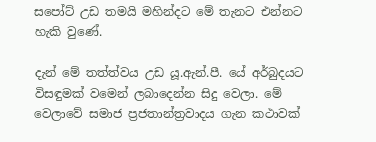සපෝට් උඩ තමයි මහින්දට මේ තැනට එන්නට හැකි වුණේ.

දැන් මේ තත්ත්වය උඩ යූ.ඇන්.පී. යේ අර්බුදයට විසඳුමක් වමෙන් ලබාදෙන්න සිදු වෙලා. මේ වෙලාවේ සමාජ ප්‍රජතාන්ත්‍රවාදය ගැන කථාවක්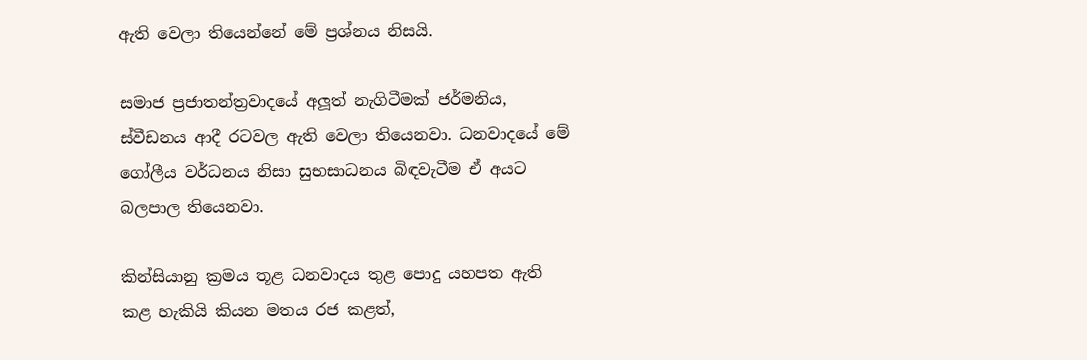ඇති වෙලා තියෙන්නේ මේ ප්‍රශ්නය නිසයි.

සමාජ ප්‍රජාතන්ත්‍රවාදයේ අලූත් නැගිටීමක් ජර්මනිය, ස්වීඩනය ආදී රටවල ඇති වෙලා තියෙනවා. ධනවාදයේ මේ ගෝලීය වර්ධනය නිසා සුභසාධනය බිඳවැටීම ඒ අයට බලපාල තියෙනවා.

කින්සියානු ක්‍රමය තූළ ධනවාදය තුළ පොදු යහපත ඇති කළ හැකියි කියන මතය රජ කළත්,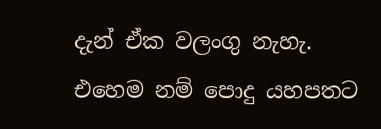දැන් ඒක වලංගු නැහැ. එහෙම නම් පොදු යහපතට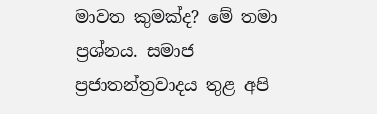මාවත කුමක්ද? මේ තමා ප්‍රශ්නය. සමාජ ප්‍රජාතන්ත්‍රවාදය තුළ අපි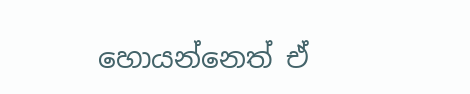හොයන්නෙත් ඒ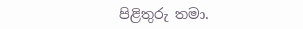පිළිතුරු තමා.